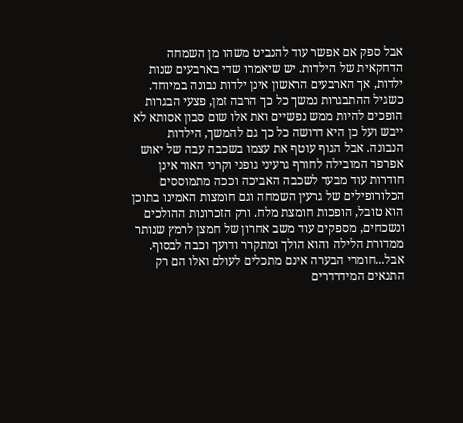אבל ספק אם אפשר עוד להנביט משהו מן השמחה הדחקאית של הילדות. יש שיאמרו שדי בארבעים שנות ילדות, אך הארבעים הראשון אינן ילדות נבונה במיוחד. כשגיל ההתבגרות נמשך כל כך הרבה זמן, פצעי הבגרות הופכים להיות ממש נפשיים ואת אלו שום סבון אסותא לא ייבש ועל כן היא דרושה כל כך גם להמשך, הילדות הנבונה. אבל הגוף עוטף את עצמו בשכבה עבה של יאוש אפרפר המובילה לחורף גרעיני גופני וקרני האור אינן חודרות עוד מבעד לשכבה האביכה וככה מתמוססים הכלורופילים של גרעין השמחה וגם חומצות האמינו בתוכן הוא טובל, הופכות חומצת מלח. ורק הזכרונות ההולכים ונשכחים, מספקים עוד משב אחרון של חמצן לרמץ שנותר ממדורת הלילה והוא הולך ומתקרר ודועך וכבה לבסוף. אבל...חומרי הבערה אינם מתכלים לעולם ואלו הם רק התנאים המידרדרים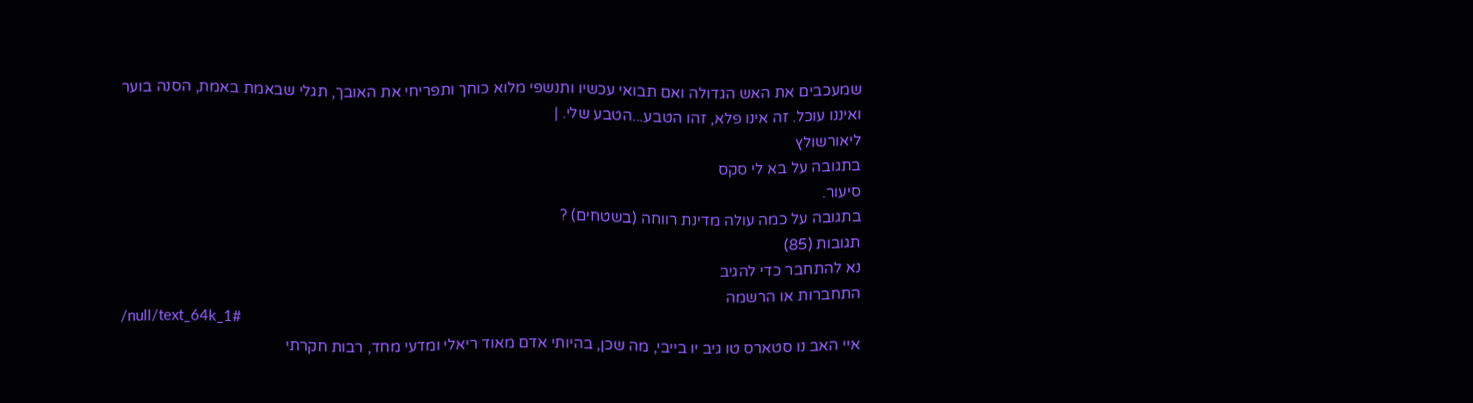שמעכבים את האש הגדולה ואם תבואי עכשיו ותנשפי מלוא כוחך ותפריחי את האובך, תגלי שבאמת באמת, הסנה בוער ואיננו עוכל. זה אינו פלא, זהו הטבע...הטבע שלי. |
ליאורשולץ
בתגובה על בא לי סקס
סיעור.
בתגובה על כמה עולה מדינת רווחה (בשטחים) ?
תגובות (85)
נא להתחבר כדי להגיב
התחברות או הרשמה
/null/text_64k_1#
איי האב נו סטארס טו גיב יו בייבי, מה שכן, בהיותי אדם מאוד ריאלי ומדעי מחד, רבות חקרתי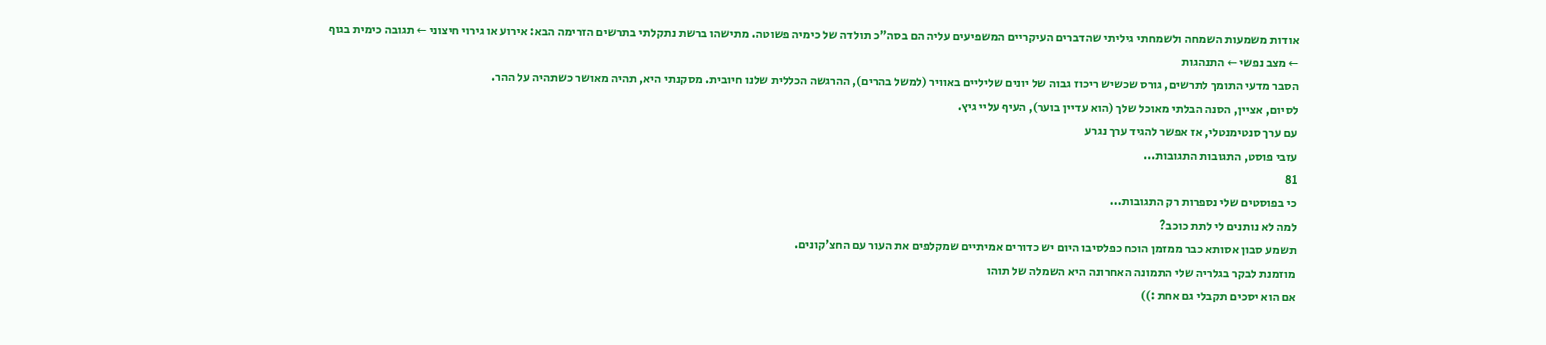אודות משמעות השמחה ולשמחתי גיליתי שהדברים העיקריים המשפיעים עליה הם בסה"כ תולדה של כימיה פשוטה. מתישהו ברשת נתקלתי בתרשים הזרימה הבא: אירוע או גירוי חיצוני ← תגובה כימית בגוף ← מצב נפשי ← התנהגות
הסבר מדעי התומך לתרשים, גורס שכשיש ריכוז גבוה של יונים שליליים באוויר (למשל בהרים), ההרגשה הכללית שלנו חיובית. מסקנתי היא, תהיה מאושר כשתהיה על ההר.
לסיום, אציין, הסנה הבלתי מאוכל שלך (הוא עדיין בוער), העיף עליי גיץ.
עם ערך סנטימנטלי, אז אפשר להגיד ערך נגרע
עזבי פוסט, התגובות התגובות...
81
כי בפוסטים שלי נספרות רק התגובות...
למה לא נותנים לי לתת כוכב?
תשמע סבון אסותא כבר ממזמן הוכח כפלסיבו היום יש כדורים אמיתיים שמקלפים את העור עם החצ'קונים.
מוזמנת לבקר בגלריה שלי התמונה האחרונה היא השמלה של תוהו
אם הוא יסכים תקבלי גם אחת :))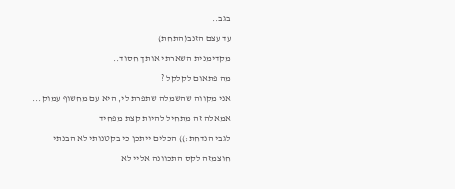בגב..
עד עצם הזנב(התחת)
מקדימנית השארתי אותך חסוד..
מה פתאום לקלקל ?
אני מקווה שהשמלה שתפרת לי, היא עם מחשוף עמוק...
אמאלה זה מתחיל להיות קצת מפחיד
לגבי הנדחת:)) הכלים ייתכן כי בקטנותי לא הבנתי
חוצמזה לקס התכוונה אליי לא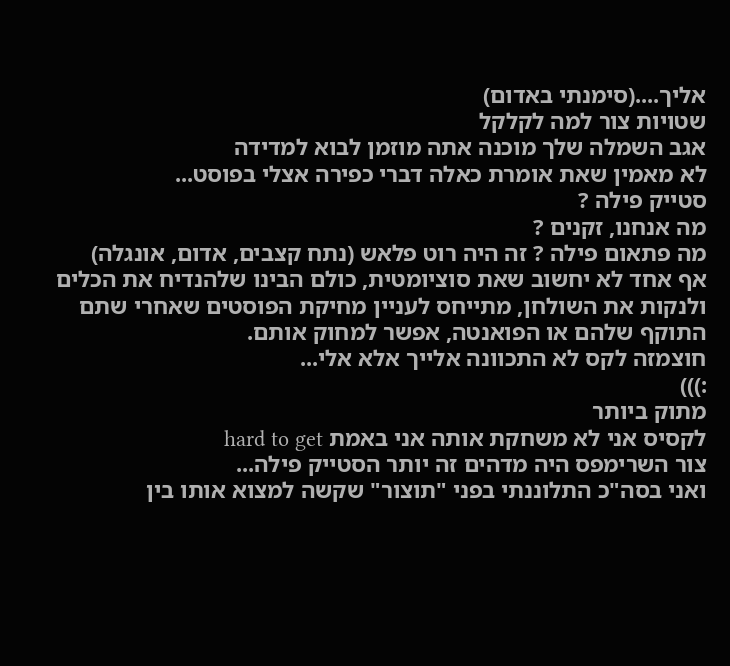אליך....(סימנתי באדום)
שטויות צור למה לקלקל
אגב השמלה שלך מוכנה אתה מוזמן לבוא למדידה
לא מאמין שאת אומרת כאלה דברי כפירה אצלי בפוסט...
סטייק פילה ?
מה אנחנו, זקנים ?
מה פתאום פילה ? זה היה רוט פלאש (נתח קצבים, אדום, אונגלה)
אף אחד לא יחשוב שאת סוציומטית, כולם הבינו שלהנדיח את הכלים ולנקות את השולחן, מתייחס לעניין מחיקת הפוסטים שאחרי שתם התוקף שלהם או הפואנטה, אפשר למחוק אותם.
חוצמזה לקס לא התכוונה אלייך אלא אלי...
:)))
מתוק ביותר
לקסיס אני לא משחקת אותה אני באמת hard to get
צור השרימפס היה מדהים זה יותר הסטייק פילה...
ואני בסה"כ התלוננתי בפני "תוצור" שקשה למצוא אותו בין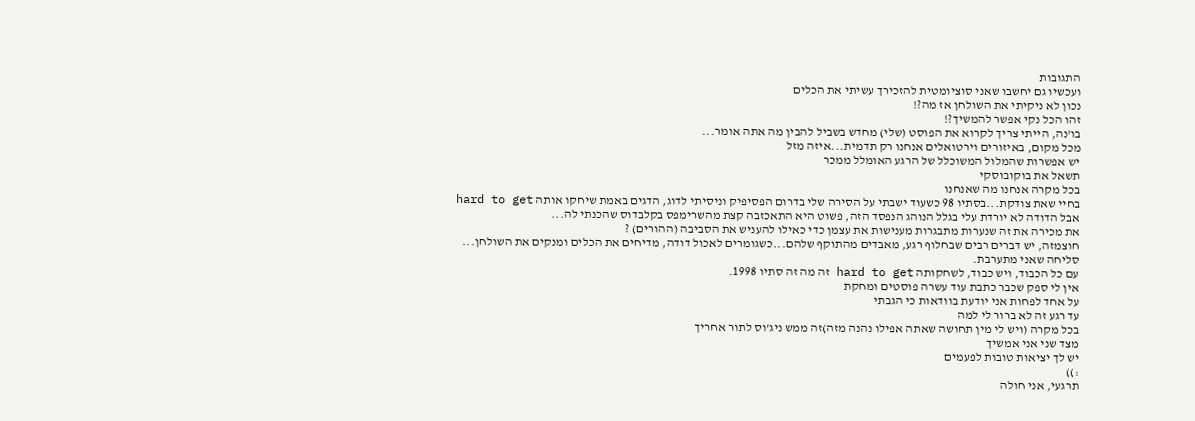התגובות
ועכשיו גם יחשבו שאני סוציומטית להזכירך עשיתי את הכלים
נכון לא ניקיתי את השולחן אז מה?!
זהו הכל נקי אפשר להמשיך?!
בו'נה, הייתי צריך לקרוא את הפוסט (שלי) מחדש בשביל להבין מה אתה אומר...
מכל מקום, באיזורים וירטואלים אנחנו רק תדמית...איזה מזל
יש אפשרות שהמלול המשוכלל של הרגע האומלל ממכר
תשאל את בוקובוסקי
בכל מקרה אנחנו מה שאנחנו
בחיי שאת צודקת...בסתיו 98 כשעוד ישבתי על הסירה שלי בדרום הפסיפיק וניסיתי לדוג, הדגים באמת שיחקו אותה hard to get
אבל הדודה לא יורדת עלי בגלל הנוהג הנפסד הזה, פשוט היא התאכזבה קצת מהשרימפס בקלבדוס שהכנתי לה...
את מכירה את זה שנערות מתבגרות מענישות את עצמן כדי כאילו להעניש את הסביבה (ההורים) ?
חוצמזה, יש דברים רבים שבחלוף רגע, מאבדים מהתוקף שלהם...כשגומרים לאכול דודה, מדיחים את הכלים ומנקים את השולחן...
סליחה שאני מתערבת.
עם כל הכבוד, ויש כבוד, לשחקותה hard to get זה מה זה סתיו 1998.
אין לי ספק שכבר כתבת עוד עשרה פוסטים ומחקת
על אחד לפחות אני יודעת בוודאות כי הגבתי
עד רגע זה לא ברור לי למה
בכל מקרה (ויש לי מין תחושה שאתה אפילו נהנה מזה)זה ממש ניג'וס לתור אחריך
מצד שני אני אמשיך
יש לך יציאות טובות לפעמים
:))
תרגעי, אני חולה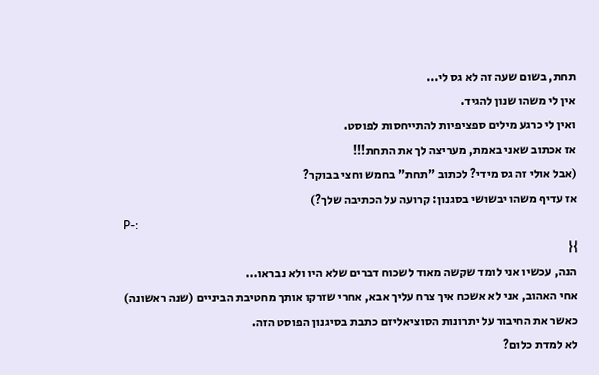תחת, בשום שעה זה לא גס לי...
אין לי משהו שנון להגיד.
ואין לי כרגע מילים ספציפיות להתייחסות לפוסט.
אז אכתוב שאני באמת, מעריצה לך את התחת!!!
(אבל אולי זה גס מידי? לכתוב "תחת" בחמש וחצי בבוקר?
אז עדיף משהו יבשושי בסגנון: קרועה על הכתיבה שלך?)
P-:
}{
הנה, עכשיו אני לומד שקשה מאוד לשכוח דברים שלא היו ולא נבראו...
אחי האהוב, אני לא אשכח איך צרח עליך אבא, אחרי שזרקו אותך מחטיבת הביניים (שנה ראשונה)
כאשר את החיבור על יתרונות הסוציאליזם כתבת בסיגנון הפוסט הזה.
לא למדת כלום?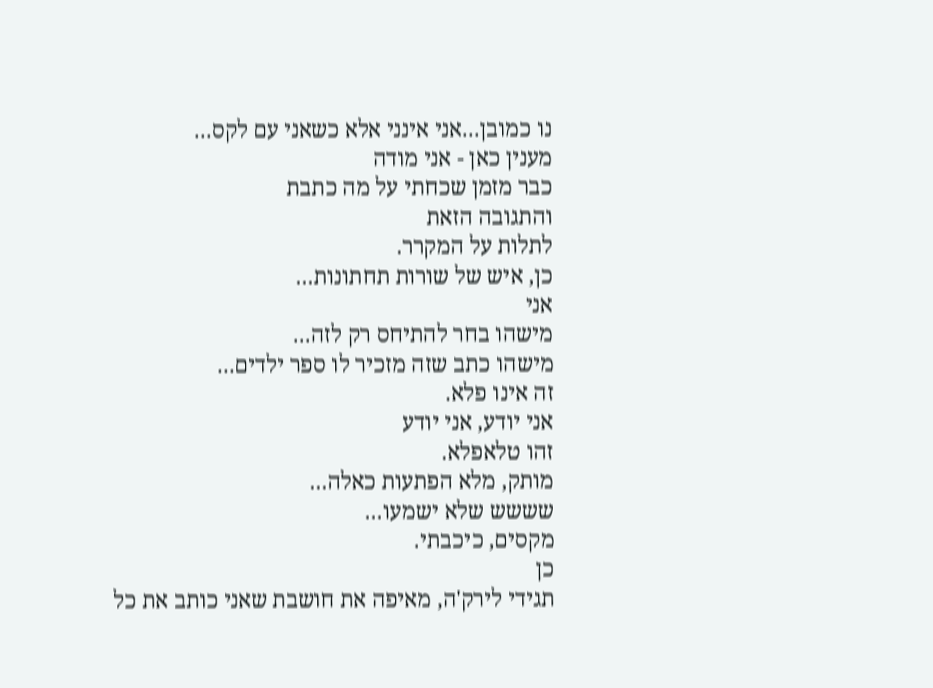נו כמובן...אני אינני אלא כשאני עם לקס...
מענין כאן - אני מודה
כבר מזמן שכחתי על מה כתבת
והתגובה הזאת
לתלות על המקרר.
כן, איש של שורות תחתונות...
אני
מישהו בחר להתיחס רק לזה...
מישהו כתב שזה מזכיר לו ספר ילדים...
זה אינו פלא.
אני יודע, אני יודע
זהו טלאפלא.
מותק, מלא הפתעות כאלה...
שששש שלא ישמעו...
מקסים, כיכבתי.
כן
תגידי לירק'ה, מאיפה את חושבת שאני כותב את כל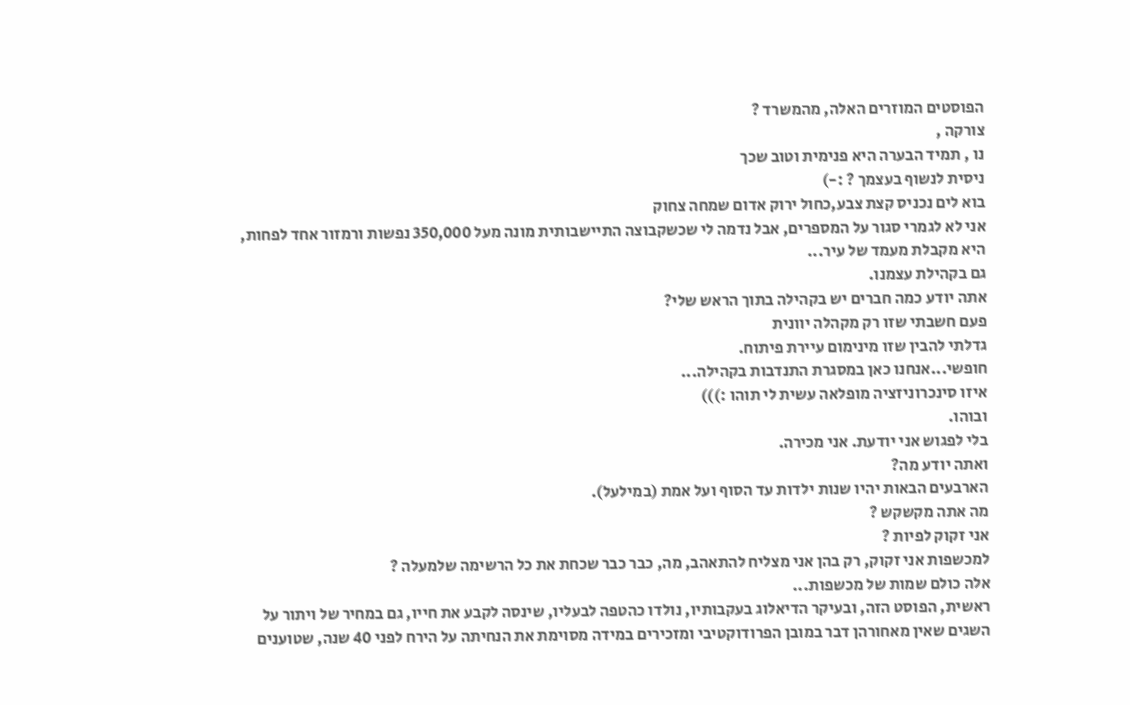הפוסטים המוזרים האלה, מהמשרד ?
צורקה ,
נו , תמיד הבערה היא פנימית וטוב שכך
ניסית לנשוף בעצמך ? :-)
בוא לים נכניס קצת צבע,כחול ירוק אדום שמחה צחוק
אני לא לגמרי סגור על המספרים, אבל נדמה לי שכשקבוצה התיישבותית מונה מעל 350,000 נפשות ורמזור אחד לפחות, היא מקבלת מעמד של עיר...
גם בקהילת עצמנו.
אתה יודע כמה חברים יש בקהילה בתוך הראש שלי?
פעם חשבתי שזו רק מקהלה יוונית
גדלתי להבין שזו מינימום עיירת פיתוח.
חופשי...אנחנו כאן במסגרת התנדבות בקהילה...
איזו סינכרוניזציה מופלאה עשית לי תוהו :)))
ובוהו.
בלי לפגוש אני יודעת. אני מכירה.
ואתה יודע מה?
הארבעים הבאות יהיו שנות ילדות עד הסוף ועל אמת (במילעל).
מה אתה מקשקש ?
אני זקוק לפיות ?
למכשפות אני זקוק, רק בהן אני מצליח להתאהב, מה, כבר כבר שכחת את כל הרשימה שלמעלה ?
אלה כולם שמות של מכשפות...
ראשית, הפוסט הזה, ובעיקר הדיאלוג בעקבותיו, נולדו כהטפה לבעליו, שינסה לקבע את חייו, גם במחיר של ויתור על השגים שאין מאחורהן דבר במובן הפרודוקטיבי ומזכירים במידה מסוימת את הנחיתה על הירח לפני 40 שנה, שטוענים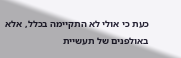כעת כי אולי לא התקיימה בכלל, אלא באולפנים של תעשיית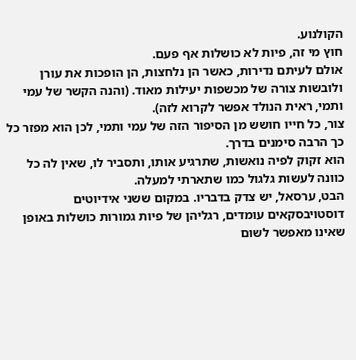הקולנוע.
חוץ מי זה, פיות לא כושלות אף פעם.
אולם לעיתם נדירות, כאשר הן נלחצות, הן הופכות את עורן ולובשות צורה של מכשפות יעילות מאוד. (והנה הקשר של עמי ותמי, ראית הנולד אפשר לקרוא לזה).
צור, כל חייו חושש מן הסיפור הזה של עמי ותמי, לכן הוא מפזר כל כך הרבה סימנים בדרך.
הוא זקוק לפיה נואשות, שתרגיע אותו, ותסביר לו, שאין לה כל כוונה לעשות גלגול כמו שתארתי למעלה.
הבט, ערסאל, יש צדק בדבריו. במקום ששני אידיוטים דוסטויבסקאים עומדים, רגליהן של פיות גמורות כושלות באופן שאינו מאפשר לשום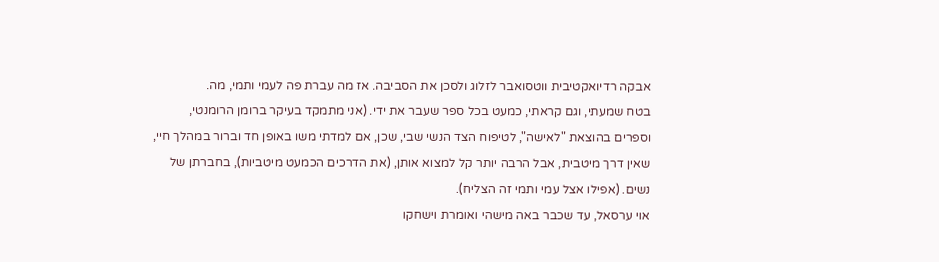אבקה רדיואקטיבית ווטסואבר לזלוג ולסכן את הסביבה. אז מה עברת פה לעמי ותמי, מה.
בטח שמעתי, וגם קראתי, כמעט בכל ספר שעבר את ידי. (אני מתמקד בעיקר ברומן הרומנטי, וספרים בהוצאת "לאישה", לטיפוח הצד הנשי שבי, שכן, אם למדתי משו באופן חד וברור במהלך חיי, שאין דרך מיטבית, אבל הרבה יותר קל למצוא אותן, (את הדרכים הכמעט מיטביות), בחברתן של נשים. (אפילו אצל עמי ותמי זה הצליח).
אוי ערסאל, עד שכבר באה מישהי ואומרת וישחקו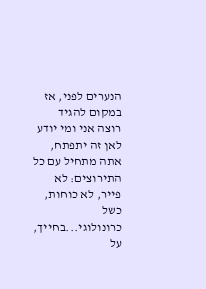הנערים לפני, אז במקום להגיד רוצה אני ומי יודע לאן זה יתפתח, אתה מתחיל עם כל התירוצים: לא פייר, לא כוחות, כשל כרונולוגי...בחייך, על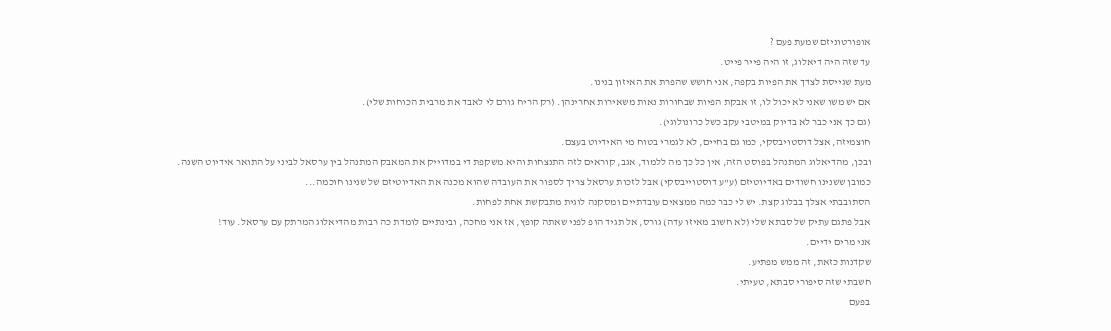אופורטוניזם שמעת פעם ?
עד שזה היה דיאלוג, זו היה פייר פייט.
מעת שגייסת לצדך את הפיות בקפה, אני חושש שהפרת את האיזון בנינו.
אם יש משו שאני לא יכול לו, זו אבקת הפיות שבחורות נאות משאירות אחרינהן. (רק הריח גורם לי לאבד את מרבית הכוחות שלי).
(גם כך אני כבר לא בדיוק במיטבי עקב כשל כרונולוגי).
חוצמיזה, אצל דוסטויבסקי, כמו גם בחיים, לא לגמרי בטוח מי האידיוט בעצם.
ובכן, מהדיאלוג המתנהל בפוסט הזה, אין כל כך מה ללמוד, אגב, קוראים לזה התנצחות והיא משקפת די במדוייק את המאבק המתנהל בין ערסאל לביני על התואר אידיוט השנה.
כמובן ששנינו חשודים באדיוטיזם (ע"ע דוסטוייבסקי) אבל לזכות ערסאל צריך לספור את העובדה שהוא מכנה את האדיוטיזם של שנינו חוכמה...
הסתובבתי אצלך בבלוג קצת. יש לי כבר כמה ממצאים עובדתיים ומסקנה לוגית מתבקשת אחת לפחות.
אבל פתגם עתיק של סבתא שלי (לא חשוב מאיזו עדה) גורס, אל תגיד הופ לפני שאתה קופץ, אז אני מחכה, ובינתיים לומדת כה רבות מהדיאלוג המרתק עם ערסאל. עוד!
אני מרים ידיים.
שקדנות כזאת, זה ממש מפתיע.
חשבתי שזה סיפורי סבתא, טעיתי.
בפעם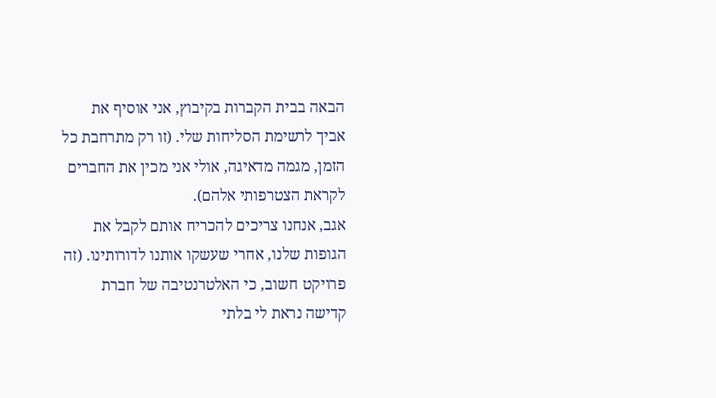הבאה בבית הקברות בקיבוץ, אני אוסיף את אביך לרשימת הסליחות שלי. (זו רק מתרחבת כל הזמן, מגמה מדאיגה, אולי אני מכין את החברים לקראת הצטרפותי אלהם).
אגב, אנחנו צריכים להכריח אותם לקבל את הגופות שלנו, אחרי שעשקו אותנו לדורותינו. (זה פרויקט חשוב, כי האלטרנטיבה של חברת קדישה נראת לי בלתי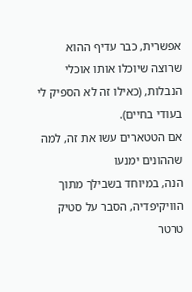אפשרית, כבר עדיף ההוא שרוצה שיוכלו אותו אוכלי הנבלות, (כאילו זה לא הספיק לי בעודי בחיים).
אם הטטארים עשו את זה, למה שההונים ימנעו
הנה, במיוחד בשבילך מתוך הוויקיפדיה, הסבר על סטיק טרטר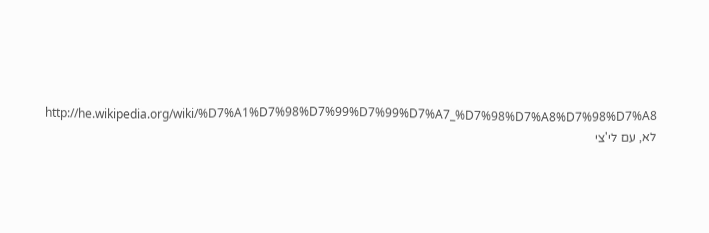http://he.wikipedia.org/wiki/%D7%A1%D7%98%D7%99%D7%99%D7%A7_%D7%98%D7%A8%D7%98%D7%A8
לא, עם לי'צי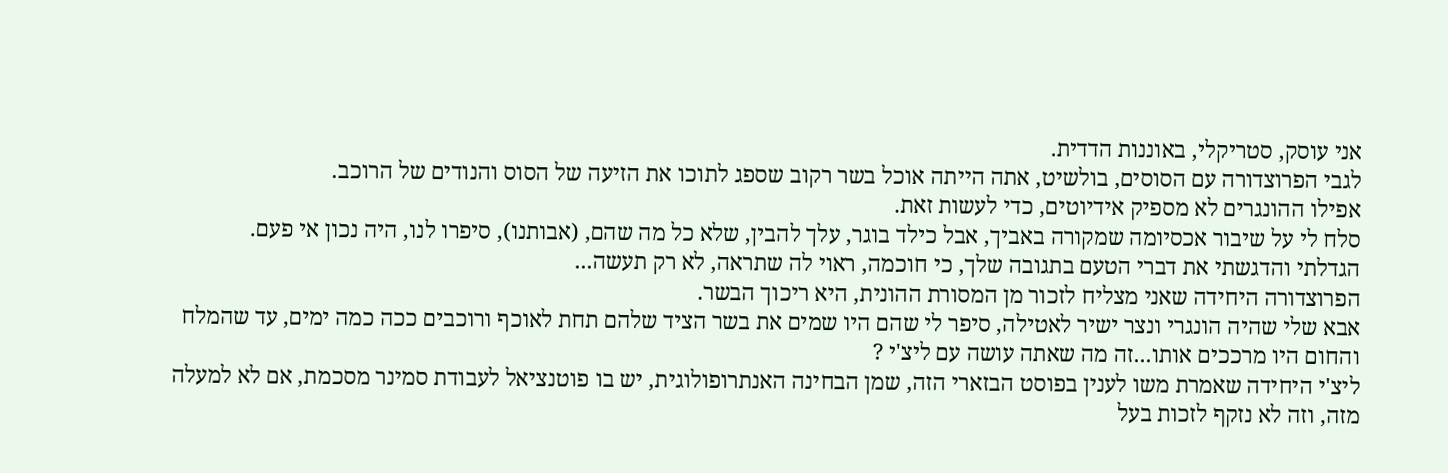אני עוסק, סטריקלי, באוננות הדדית.
לגבי הפרוצדורה עם הסוסים, בולשיט, אתה הייתה אוכל בשר רקוב שספג לתוכו את הזיעה של הסוס והנודים של הרוכב.
אפילו ההונגרים לא מספיק אידיוטים, כדי לעשות זאת.
סלח לי על שיבור אכסיומה שמקורה באביך, אבל כילד בוגר, עלך להבין, שלא כל מה שהם, (אבותנו), סיפרו לנו, היה נכון אי פעם.
הגדלתי והדגשתי את דברי הטעם בתגובה שלך, כי חוכמה, ראוי לה שתראה, לא רק תעשה...
הפרוצדורה היחידה שאני מצליח לזכור מן המסורת ההונית, היא ריכוך הבשר.
אבא שלי שהיה הונגרי ונצר ישיר לאטילה, סיפר לי שהם היו שמים את בשר הציד שלהם תחת לאוכף ורוכבים ככה כמה ימים, עד שהמלח והחום היו מרככים אותו...זה מה שאתה עושה עם ליצ'י ?
ליצ'י היחידה שאמרת משו לענין בפוסט הבזארי הזה, שמן הבחינה האנתרופולוגית, יש בו פוטנציאל לעבודת סמינר מסכמת, אם לא למעלה מזה, וזה לא נזקף לזכות בעל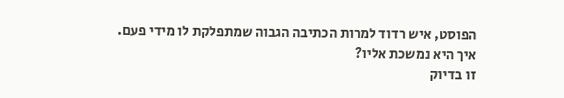הפוסט, איש רדוד למרות הכתיבה הגבוה שמתפלקת לו מידי פעם.
איך היא נמשכת אליו?
זו בדיוק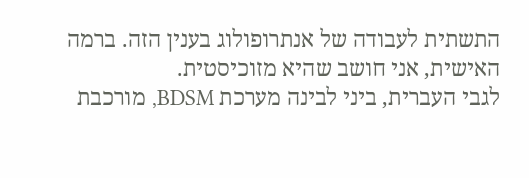התשתית לעבודה של אנתרופולוג בענין הזה. ברמה האישית, אני חושב שהיא מזוכיסטית.
לגבי העברית, ביני לבינה מערכת BDSM, מורכבת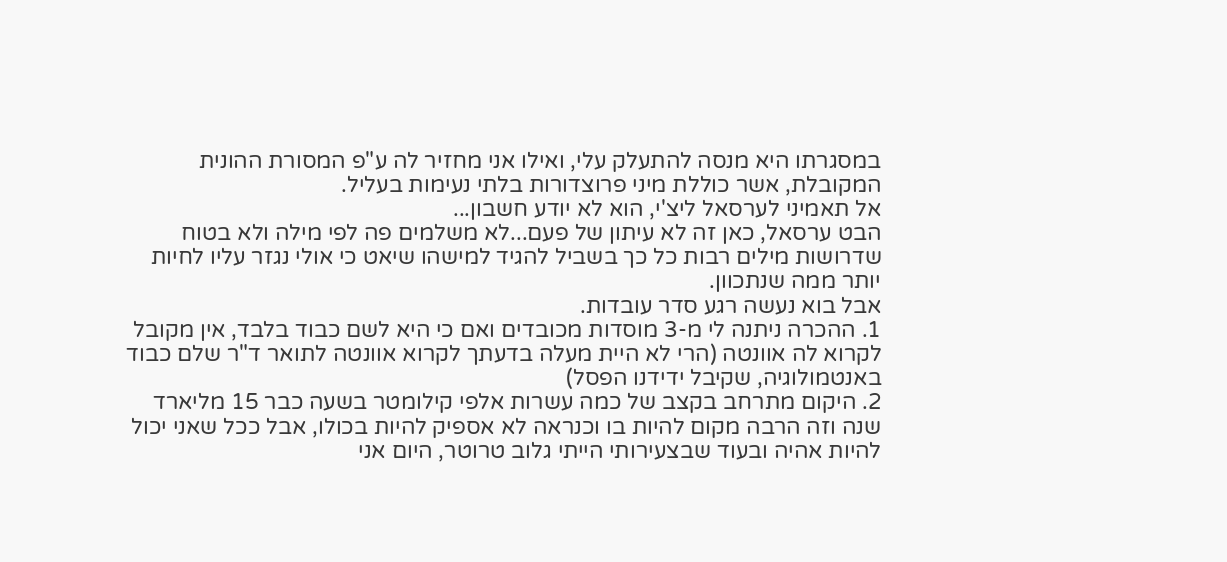במסגרתו היא מנסה להתעלק עלי, ואילו אני מחזיר לה ע"פ המסורת ההונית המקובלת, אשר כוללת מיני פרוצדורות בלתי נעימות בעליל.
אל תאמיני לערסאל ליצ'י, הוא לא יודע חשבון...
הבט ערסאל, כאן זה לא עיתון של פעם...לא משלמים פה לפי מילה ולא בטוח שדרושות מילים רבות כל כך בשביל להגיד למישהו שיאט כי אולי נגזר עליו לחיות יותר ממה שנתכוון.
אבל בוא נעשה רגע סדר עובדות.
1. ההכרה ניתנה לי מ-3 מוסדות מכובדים ואם כי היא לשם כבוד בלבד, אין מקובל לקרוא לה אוונטה (הרי לא היית מעלה בדעתך לקרוא אוונטה לתואר ד"ר שלם כבוד באנטמולוגיה, שקיבל ידידנו הפסל)
2. היקום מתרחב בקצב של כמה עשרות אלפי קילומטר בשעה כבר 15 מליארד שנה וזה הרבה מקום להיות בו וכנראה לא אספיק להיות בכולו, אבל ככל שאני יכול להיות אהיה ובעוד שבצעירותי הייתי גלוב טרוטר, היום אני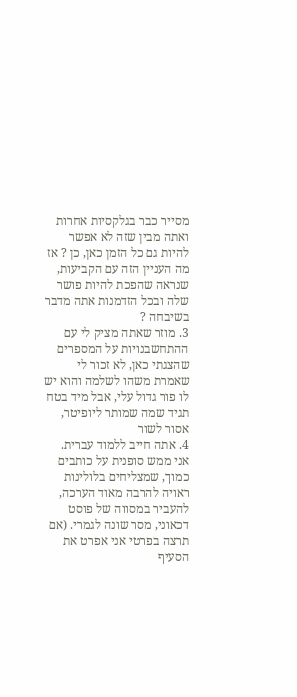מסייר כבר בגלקסיות אחרות ואתה מבין שזה לא אפשר להיות גם כל הזמן כאן, כן ? אז מה העניין הזה עם הקביעות, שנראה שהפכת להיות פושר שלה ובכל הזדמנות אתה מדבר בשיבחה ?
3. מוזר שאתה מציק לי עם ההתחשבנויות על המספרים שהצגתי כאן, לא זכור לי שאמרת משהו לשלמה והוא יש לו פור גדול עלי, אבל מיד בטח תגיד שמה שמותר ליופיטר, אסור לשור
4. אתה חייב ללמוד עברית.
אני ממש סופנית על כותבים כמוך, שמצליחים בלולינות ראויה להרבה מאוד הערכה, להעביר במסווה של פוסט דכאוני, מסר שונה לגמרי. (אם תרצה בפרטי אני אפרט את הסעיף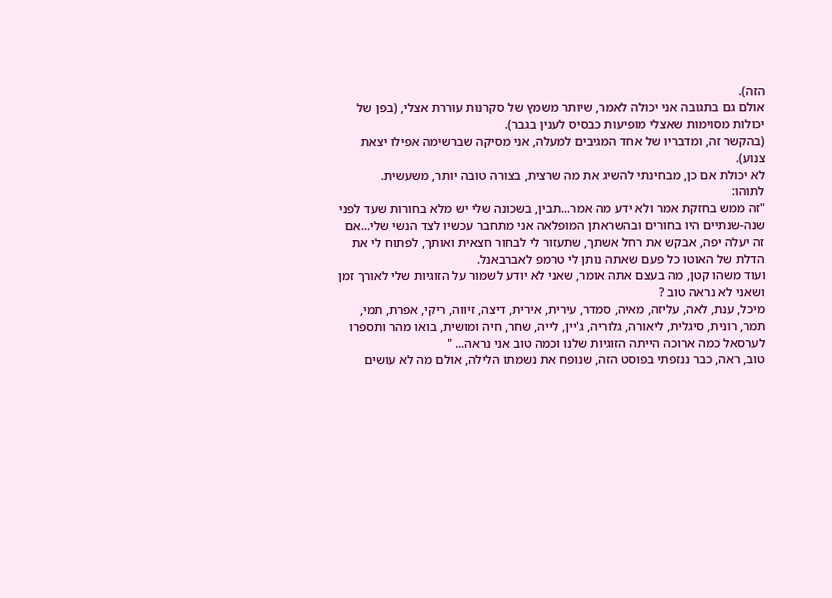הזה).
אולם גם בתגובה אני יכולה לאמר, שיותר משמץ של סקרנות עוררת אצלי, (בפן של יכולות מסוימות שאצלי מופיעות כבסיס לענין בגבר).
(בהקשר זה, ומדבריו של אחד המגיבים למעלה, אני מסיקה שברשימה אפילו יצאת צנוע).
לא יכולת אם כן, מבחינתי להשיג את מה שרצית, בצורה טובה יותר, משעשית.
לתוהו:
"זה ממש בחזקת אמר ולא ידע מה אמר...תבין, בשכונה שלי יש מלא בחורות שעד לפני שנה-שנתיים היו בחורים ובהשראתן המופלאה אני מתחבר עכשיו לצד הנשי שלי...אם זה יעלה יפה, אבקש את רחל אשתך, שתעזור לי לבחור חצאית ואותך, לפתוח לי את הדלת של האוטו כל פעם שאתה נותן לי טרמפ לאברבאנל.
ועוד משהו קטן, מה בעצם אתה אומר, שאני לא יודע לשמור על הזוגיות שלי לאורך זמן ושאני לא נראה טוב ?
מיכל, ענת, לאה, עליזה, מאיה, סמדר, עירית, אירית, דיצה, זיווה, ריקי, אפרת, תמי, תמר, רונית, סיגלית, ליאורה, גלוריה, ג'יין, לייה, שחר, חיה ומושית, בואו מהר ותספרו לערסאל כמה ארוכה הייתה הזוגיות שלנו וכמה טוב אני נראה... "
טוב, ראה, כבר ננזפתי בפוסט הזה, שנופח את נשמתו הלילה, אולם מה לא עושים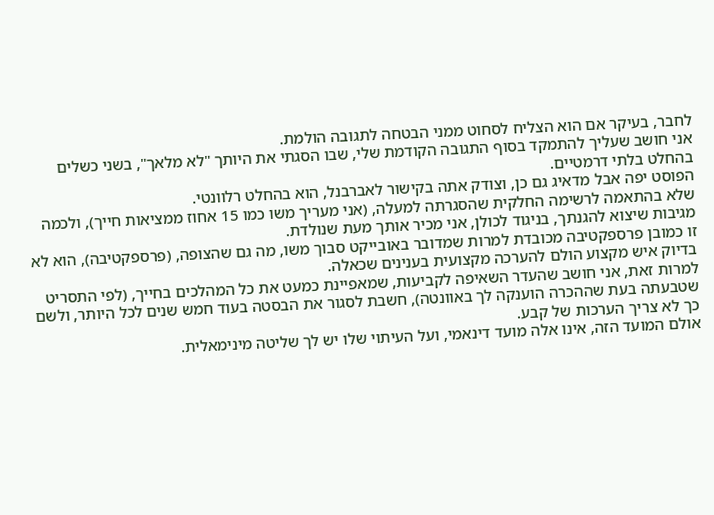לחבר, בעיקר אם הוא הצליח לסחוט ממני הבטחה לתגובה הולמת.
אני חושב שעליך להתמקד בסוף התגובה הקודמת שלי, שבו הסגתי את היותך "לא מלאך", בשני כשלים בהחלט בלתי דרמטיים.
הפוסט יפה אבל מדאיג גם כן, וצודק אתה בקישור לאברבנל, הוא בהחלט רלוונטי.
שלא בהתאמה לרשימה החלקית שהסגרתה למעלה, (אני מעריך משו כמו 15 אחוז ממציאות חייך), ולכמה מגיבות שיצוא להגנתך, בניגוד לכולן, אני מכיר אותך מעת שנולדת.
זו כמובן פרספקטיבה מכובדת למרות שמדובר באובייקט סבוך משו, מה גם שהצופה, (פרספקטיבה), הוא לא בדיוק איש מקצוע הולם להערכה מקצועית בענינים שכאלה.
למרות זאת, אני חושב שהעדר השאיפה לקביעות, שמאפיינת כמעט את כל המהלכים בחייך, (לפי התסריט שטבעתה בעת שההכרה הוענקה לך באוונטה), חשבת לסגור את הבסטה בעוד חמש שנים לכל היותר, ולשם כך לא צריך הערכות של קבע.
אולם המועד הזה, אינו אלה מועד דינאמי, ועל העיתוי שלו יש לך שליטה מינימאלית.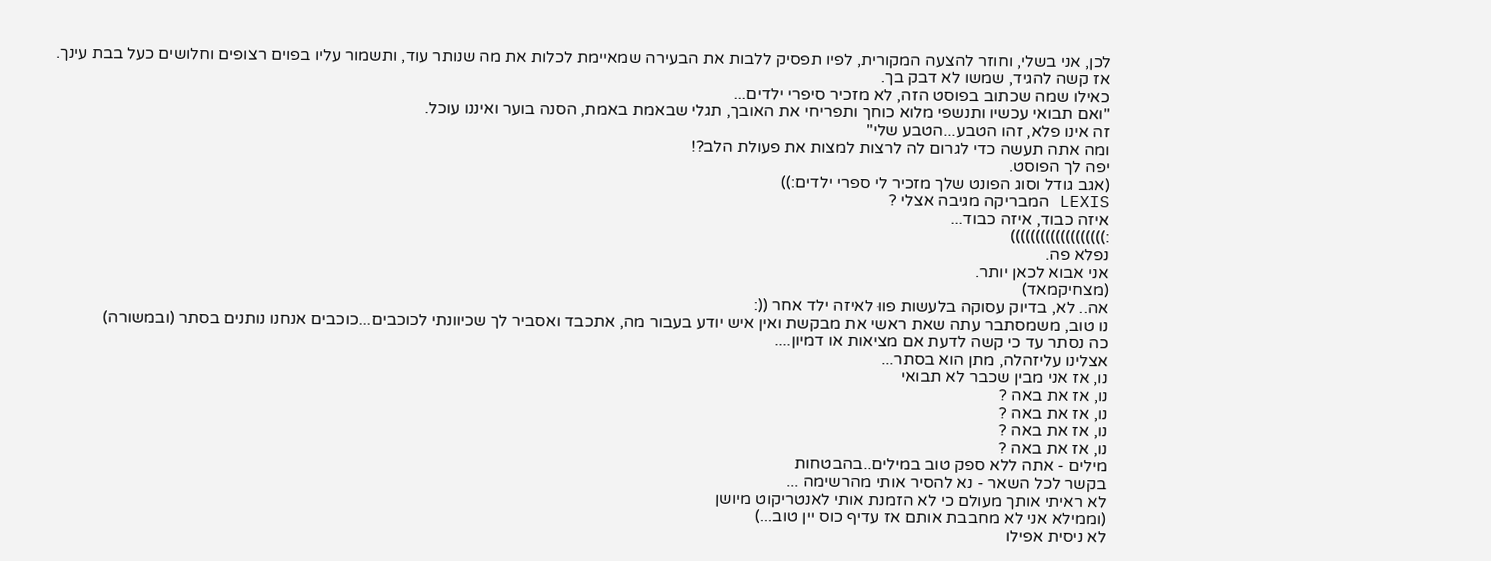לכן, אני בשלי, וחוזר להצעה המקורית, לפיו תפסיק ללבות את הבעירה שמאיימת לכלות את מה שנותר עוד, ותשמור עליו בפוים רצופים וחלושים כעל בבת עינך.
אז קשה להגיד, שמשו לא דבק בך.
כאילו שמה שכתוב בפוסט הזה, לא מזכיר סיפרי ילדים...
"ואם תבואי עכשיו ותנשפי מלוא כוחך ותפריחי את האובך, תגלי שבאמת באמת, הסנה בוער ואיננו עוכל.
זה אינו פלא, זהו הטבע...הטבע שלי"
ומה אתה תעשה כדי לגרום לה לרצות למצות את פעולת הלב?!
יפה לך הפוסט.
(אגב גודל וסוג הפונט שלך מזכיר לי ספרי ילדים:))
LEXIS המבריקה מגיבה אצלי ?
איזה כבוד, איזה כבוד...
:)))))))))))))))))))
נפלא פה.
אני אבוא לכאן יותר.
(מצחיקמאד)
אה.. לא, בדיוק עסוקה בלעשות פווּ לאיזה ילד אחר ((:
נו טוב, משמסתבר עתה שאת ראשי את מבקשת ואין איש יודע בעבור מה, אתכבד ואסביר לך שכיוונתי לכוכבים...כוכבים אנחנו נותנים בסתר (ובמשורה)
כה נסתר עד כי קשה לדעת אם מציאות או דמיון....
אצלינו עליזהלה, מתן הוא בסתר...
נו, אז אני מבין שכבר לא תבואי
נו, אז את באה ?
נו, אז את באה ?
נו, אז את באה ?
נו, אז את באה ?
מילים - אתה ללא ספק טוב במילים..בהבטחות
בקשר לכל השאר - נא להסיר אותי מהרשימה ...
לא ראיתי אותך מעולם כי לא הזמנת אותי לאנטריקוט מיושן
(וממילא אני לא מחבבת אותם אז עדיף כוס יין טוב...)
לא ניסית אפילו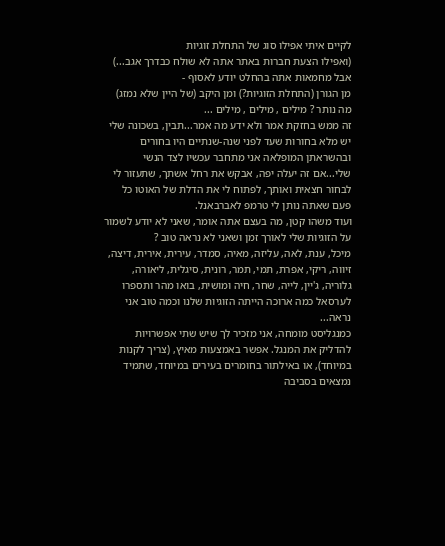לקיים איתי אפילו סוג של התחלת זוגיות
(ואפילו הצעת חברות באתר אתה לא שולח כבדרך אגב...)
אבל מחמאות אתה בהחלט יודע לאסוף -
מן הגורן (התחלת הזוגיות?) ומן היקב (של היין שלא נמזג)
מה נותר ? מילים , מילים , מילים ...
זה ממש בחזקת אמר ולא ידע מה אמר...תבין, בשכונה שלי יש מלא בחורות שעד לפני שנה-שנתיים היו בחורים ובהשראתן המופלאה אני מתחבר עכשיו לצד הנשי שלי...אם זה יעלה יפה, אבקש את רחל אשתך, שתעזור לי לבחור חצאית ואותך, לפתוח לי את הדלת של האוטו כל פעם שאתה נותן לי טרמפ לאברבאנל.
ועוד משהו קטן, מה בעצם אתה אומר, שאני לא יודע לשמור על הזוגיות שלי לאורך זמן ושאני לא נראה טוב ?
מיכל, ענת, לאה, עליזה, מאיה, סמדר, עירית, אירית, דיצה, זיווה, ריקי, אפרת, תמי, תמר, רונית, סיגלית, ליאורה, גלוריה, ג'יין, לייה, שחר, חיה ומושית, בואו מהר ותספרו לערסאל כמה ארוכה הייתה הזוגיות שלנו וכמה טוב אני נראה...
כמנגליסט מומחה, אני מזכיר לך שיש שתי אפשרויות להדליק את המנגל. אפשר באמצעות מאיץ, (צריך לקנות במיוחד), או באילתור בחומרים בעירים במיוחד, שתמיד נמצאים בסביבה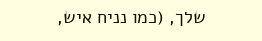שלך, (כמו נניח איש,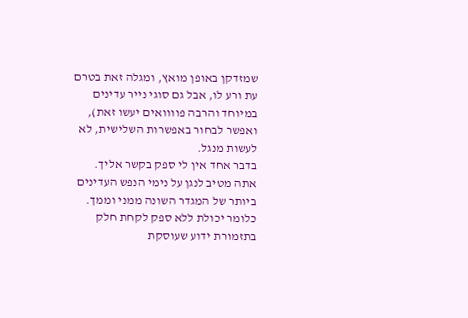שמזדקן באופן מואץ, ומגלה זאת בטרם עת ורע לו, אבל גם סוגי נייר עדינים במיוחד והרבה פוווואים יעשו זאת), ואפשר לבחור באפשרות השלישית, לא לעשות מנגל.
בדבר אחד אין לי ספק בקשר אליך.
אתה מטיב לנגן על נימי הנפש העדינים ביותר של המגדר השונה ממני וממך.
כלומר יכולת ללא ספק לקחת חלק בתזמורת ידוע שעוסקת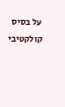על בסיס קולקטיבי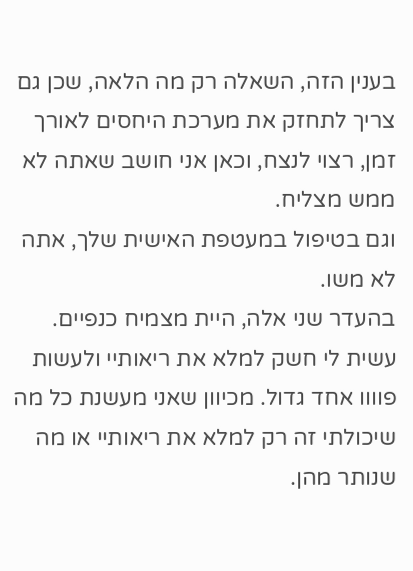בענין הזה, השאלה רק מה הלאה, שכן גם צריך לתחזק את מערכת היחסים לאורך זמן, רצוי לנצח, וכאן אני חושב שאתה לא ממש מצליח.
וגם בטיפול במעטפת האישית שלך, אתה לא משו.
בהעדר שני אלה, היית מצמיח כנפיים.
עשית לי חשק למלא את ריאותיי ולעשות פוווו אחד גדול. מכיוון שאני מעשנת כל מה שיכולתי זה רק למלא את ריאותיי או מה שנותר מהן.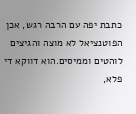כתבת יפה עם הרבה רגש, אכן הפוטנציאל לא מוצה והגיצים לוהטים וממיסים.הוא דווקא די פלא,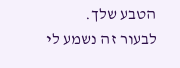הטבע שלך.
לבעור זה נשמע לי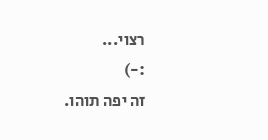רצוי...
:-)
זה יפה תוהו.